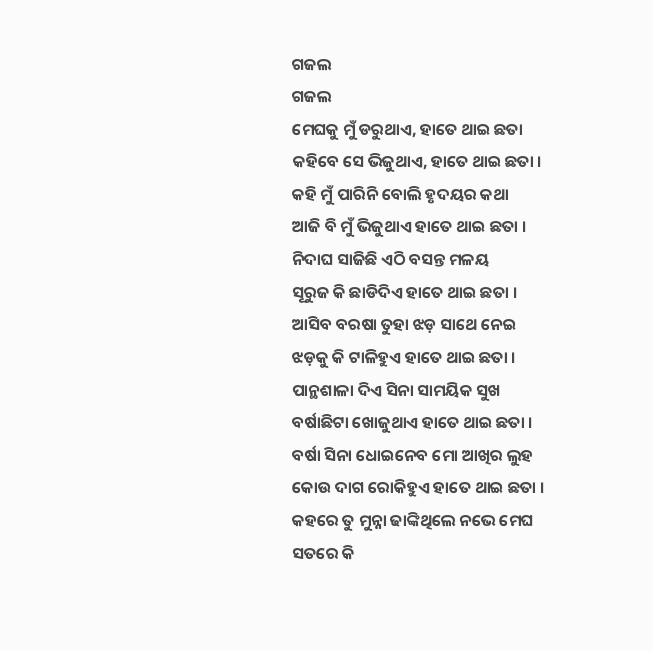ଗଜଲ
ଗଜଲ
ମେଘକୁ ମୁଁ ଡରୁଥାଏ, ହାତେ ଥାଇ ଛତା
କହିବେ ସେ ଭିଜୁଥାଏ, ହାତେ ଥାଇ ଛତା ।
କହି ମୁଁ ପାରିନି ବୋଲି ହୃଦୟର କଥା
ଆଜି ବି ମୁଁ ଭିଜୁଥାଏ ହାତେ ଥାଇ ଛତା ।
ନିଦାଘ ସାଜିଛି ଏଠି ବସନ୍ତ ମଳୟ
ସୂରୁଜ କି ଛାଡିଦିଏ ହାତେ ଥାଇ ଛତା ।
ଆସିବ ବରଷା ତୁହା ଝଡ଼ ସାଥେ ନେଇ
ଝଡ଼କୁ କି ଟାଳିହୁଏ ହାତେ ଥାଇ ଛତା ।
ପାନ୍ଥଶାଳା ଦିଏ ସିନା ସାମୟିକ ସୁଖ
ବର୍ଷାଛିଟା ଖୋଜୁଥାଏ ହାତେ ଥାଇ ଛତା ।
ବର୍ଷା ସିନା ଧୋଇନେବ ମୋ ଆଖିର ଲୁହ
କୋଉ ଦାଗ ରୋକିହୁଏ ହାତେ ଥାଇ ଛତା ।
କହରେ ତୁ ମୁନ୍ନା ଢାଙ୍କିଥିଲେ ନଭେ ମେଘ
ସତରେ କି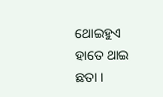ଥୋଇହୁଏ ହାତେ ଥାଇ ଛତା ।